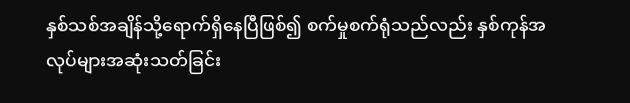နှစ်သစ်အချိန်သို့ရောက်ရှိနေပြီဖြစ်၍ စက်မှုစက်ရုံသည်လည်း နှစ်ကုန်အလုပ်များအဆုံးသတ်ခြင်း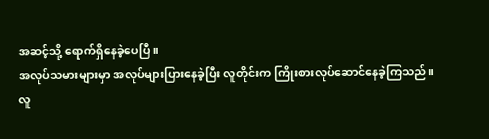အဆင့်သို့ ရောက်ရှိနေခဲ့ပေပြီ။
အလုပ်သမားများမှာ အလုပ်များပြားနေခဲ့ပြီး လူတိုင်းက ကြိုးစားလုပ်ဆောင်နေခဲ့ကြသည်။
လူ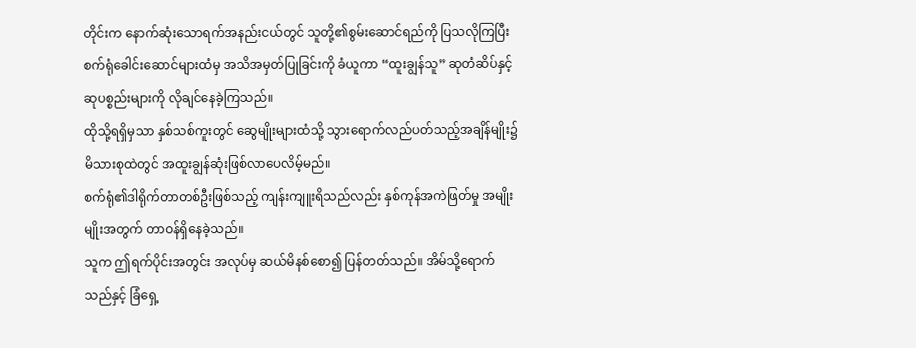တိုင်းက နောက်ဆုံးသောရက်အနည်းငယ်တွင် သူတို့၏စွမ်းဆောင်ရည်ကို ပြသလိုကြပြီး စက်ရုံခေါင်းဆောင်များထံမှ အသိအမှတ်ပြုခြင်းကို ခံယူကာ “ထူးချွန်သူ” ဆုတံဆိပ်နှင့် ဆုပစ္စည်းများကို လိုချင်နေခဲ့ကြသည်။
ထိုသို့ရရှိမှသာ နှစ်သစ်ကူးတွင် ဆွေမျိုးများထံသို့ သွားရောက်လည်ပတ်သည့်အချိန်မျိုး၌ မိသားစုထဲတွင် အထူးချွန်ဆုံးဖြစ်လာပေလိမ့်မည်။
စက်ရုံ၏ဒါရိုက်တာတစ်ဦးဖြစ်သည့် ကျန်းကျူးရိသည်လည်း နှစ်ကုန်အကဲဖြတ်မှု အမျိုးမျိုးအတွက် တာဝန်ရှိနေခဲ့သည်။
သူက ဤရက်ပိုင်းအတွင်း အလုပ်မှ ဆယ်မိနစ်စော၍ ပြန်တတ်သည်။ အိမ်သို့ရောက်သည်နှင့် ခြံရှေ့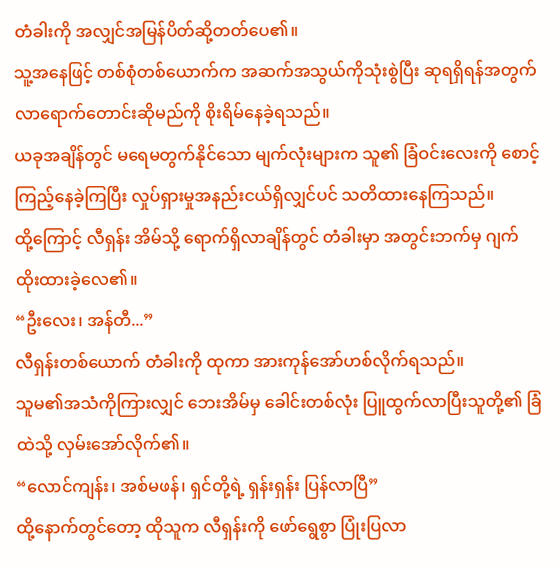တံခါးကို အလျှင်အမြန်ပိတ်ဆို့တတ်ပေ၏။
သူ့အနေဖြင့် တစ်စုံတစ်ယောက်က အဆက်အသွယ်ကိုသုံးစွဲပြီး ဆုရရှိရန်အတွက် လာရောက်တောင်းဆိုမည်ကို စိုးရိမ်နေခဲ့ရသည်။
ယခုအချိန်တွင် မရေမတွက်နိုင်သော မျက်လုံးများက သူ၏ ခြံဝင်းလေးကို စောင့်ကြည့်နေခဲ့ကြပြီး လှုပ်ရှားမှုအနည်းငယ်ရှိလျှင်ပင် သတိထားနေကြသည်။
ထို့ကြောင့် လီရှန်း အိမ်သို့ ရောက်ရှိလာချိန်တွင် တံခါးမှာ အတွင်းဘက်မှ ဂျက်ထိုးထားခဲ့လေ၏။
“ဦးလေး၊ အန်တီ...”
လီရှန်းတစ်ယောက် တံခါးကို ထုကာ အားကုန်အော်ဟစ်လိုက်ရသည်။
သူမ၏အသံကိုကြားလျှင် ဘေးအိမ်မှ ခေါင်းတစ်လုံး ပြူထွက်လာပြီးသူတို့၏ ခြံထဲသို့ လှမ်းအော်လိုက်၏။
“လောင်ကျန်း၊ အစ်မဖန်၊ ရှင်တို့ရဲ့ ရှန်းရှန်း ပြန်လာပြီ”
ထို့နောက်တွင်တော့ ထိုသူက လီရှန်းကို ဖော်ရွေစွာ ပြုံးပြလာ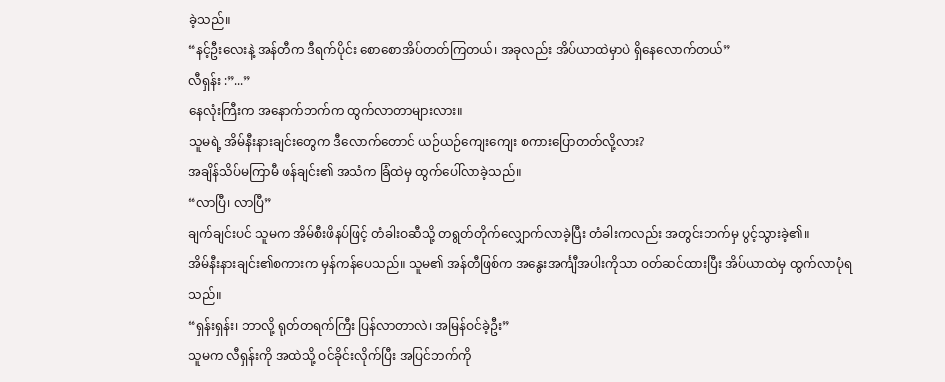ခဲ့သည်။
“နင့်ဦးလေးနဲ့ အန်တီက ဒီရက်ပိုင်း စောစောအိပ်တတ်ကြတယ်၊ အခုလည်း အိပ်ယာထဲမှာပဲ ရှိနေလောက်တယ်”
လီရှန်း :”...”
နေလုံးကြီးက အနောက်ဘက်က ထွက်လာတာများလား။
သူမရဲ့ အိမ်နီးနားချင်းတွေက ဒီလောက်တောင် ယဉ်ယဉ်ကျေးကျေး စကားပြောတတ်လို့လား?
အချိန်သိပ်မကြာမီ ဖန်ချင်း၏ အသံက ခြံထဲမှ ထွက်ပေါ်လာခဲ့သည်။
“လာပြီ၊ လာပြီ”
ချက်ချင်းပင် သူမက အိမ်စီးဖိနပ်ဖြင့် တံခါးဝဆီသို့ တရွတ်တိုက်လျှောက်လာခဲ့ပြီး တံခါးကလည်း အတွင်းဘက်မှ ပွင့်သွားခဲ့၏။
အိမ်နီးနားချင်း၏စကားက မှန်ကန်ပေသည်။ သူမ၏ အန်တီဖြစ်က အနွေးအင်္ကျီအပါးကိုသာ ဝတ်ဆင်ထားပြီး အိပ်ယာထဲမှ ထွက်လာပုံရသည်။
“ရှန်းရှန်း၊ ဘာလို့ ရုတ်တရက်ကြီး ပြန်လာတာလဲ၊ အမြန်ဝင်ခဲ့ဦး”
သူမက လီရှန်းကို အထဲသို့ ဝင်ခိုင်းလိုက်ပြီး အပြင်ဘက်ကို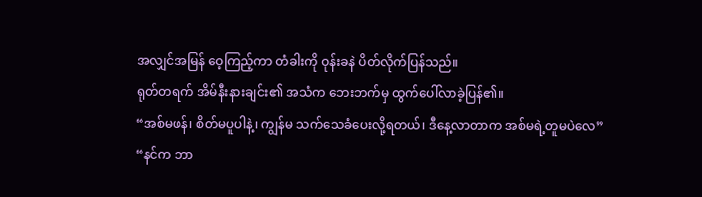အလျှင်အမြန် ဝေ့ကြည့်ကာ တံခါးကို ဝုန်းခနဲ ပိတ်လိုက်ပြန်သည်။
ရုတ်တရက် အိမ်နီးနားချင်း၏ အသံက ဘေးဘက်မှ ထွက်ပေါ်လာခဲ့ပြန်၏။
“အစ်မဖန်၊ စိတ်မပူပါနဲ့၊ ကျွန်မ သက်သေခံပေးလို့ရတယ်၊ ဒီနေ့လာတာက အစ်မရဲ့တူမပဲလေ”
“နင်က ဘာ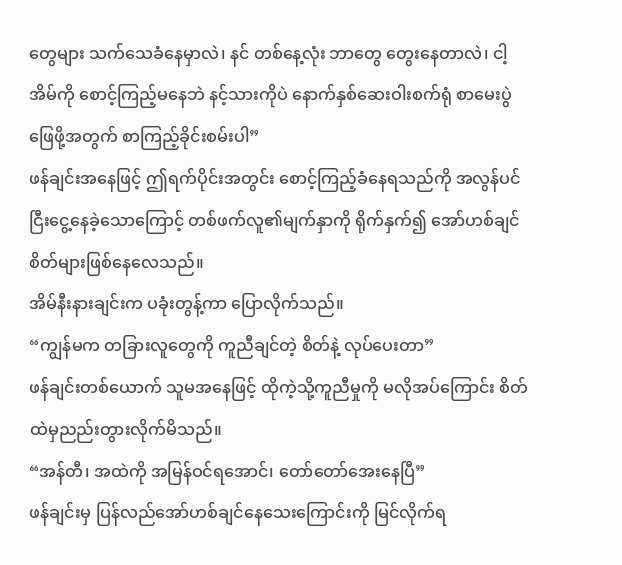တွေများ သက်သေခံနေမှာလဲ၊ နင် တစ်နေ့လုံး ဘာတွေ တွေးနေတာလဲ၊ ငါ့အိမ်ကို စောင့်ကြည့်မနေဘဲ နင့်သားကိုပဲ နောက်နှစ်ဆေးဝါးစက်ရုံ စာမေးပွဲဖြေဖို့အတွက် စာကြည့်ခိုင်းစမ်းပါ”
ဖန်ချင်းအနေဖြင့် ဤရက်ပိုင်းအတွင်း စောင့်ကြည့်ခံနေရသည်ကို အလွန်ပင် ငြီးငွေ့နေခဲ့သောကြောင့် တစ်ဖက်လူ၏မျက်နှာကို ရိုက်နှက်၍ အော်ဟစ်ချင်စိတ်များဖြစ်နေလေသည်။
အိမ်နီးနားချင်းက ပခုံးတွန့်ကာ ပြောလိုက်သည်။
“ကျွန်မက တခြားလူတွေကို ကူညီချင်တဲ့ စိတ်နဲ့ လုပ်ပေးတာ”
ဖန်ချင်းတစ်ယောက် သူမအနေဖြင့် ထိုကဲ့သို့ကူညီမှုကို မလိုအပ်ကြောင်း စိတ်ထဲမှညည်းတွားလိုက်မိသည်။
“အန်တီ၊ အထဲကို အမြန်ဝင်ရအောင်၊ တော်တော်အေးနေပြီ”
ဖန်ချင်းမှ ပြန်လည်အော်ဟစ်ချင်နေသေးကြောင်းကို မြင်လိုက်ရ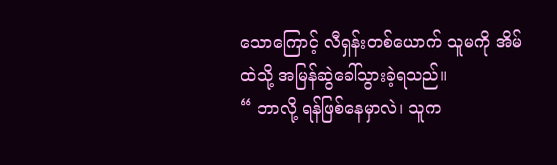သောကြောင့် လီရှန်းတစ်ယောက် သူမကို အိမ်ထဲသို့ အမြန်ဆွဲခေါ်သွားခဲ့ရသည်။
“ ဘာလို့ ရန်ဖြစ်နေမှာလဲ၊ သူက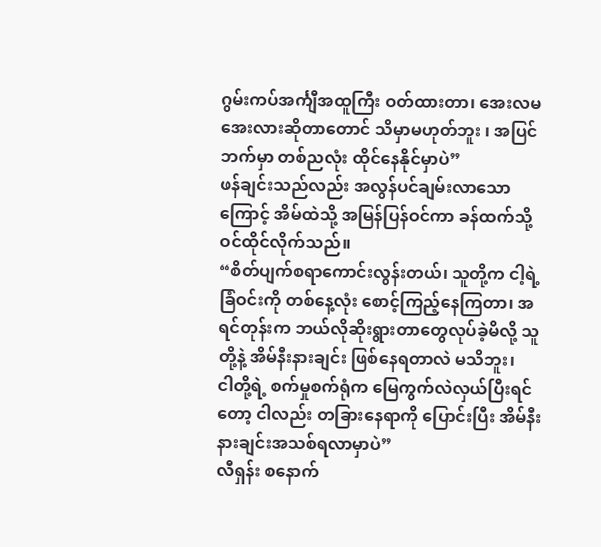ဂွမ်းကပ်အင်္ကျီအထူကြီး ဝတ်ထားတာ၊ အေးလမအေးလားဆိုတာတောင် သိမှာမဟုတ်ဘူး ၊ အပြင်ဘက်မှာ တစ်ညလုံး ထိုင်နေနိုင်မှာပဲ”
ဖန်ချင်းသည်လည်း အလွန်ပင်ချမ်းလာသောကြောင့် အိမ်ထဲသို့ အမြန်ပြန်ဝင်ကာ ခန်ထက်သို့ ဝင်ထိုင်လိုက်သည်။
“စိတ်ပျက်စရာကောင်းလွန်းတယ်၊ သူတို့က ငါ့ရဲ့ခြံဝင်းကို တစ်နေ့လုံး စောင့်ကြည့်နေကြတာ၊ အရင်တုန်းက ဘယ်လိုဆိုးရွားတာတွေလုပ်ခဲ့မိလို့ သူတို့နဲ့ အိမ်နီးနားချင်း ဖြစ်နေရတာလဲ မသိဘူး၊
ငါတို့ရဲ့ စက်မှုစက်ရုံက မြေကွက်လဲလှယ်ပြီးရင်တော့ ငါလည်း တခြားနေရာကို ပြောင်းပြီး အိမ်နီးနားချင်းအသစ်ရလာမှာပဲ”
လီရှန်း စနောက်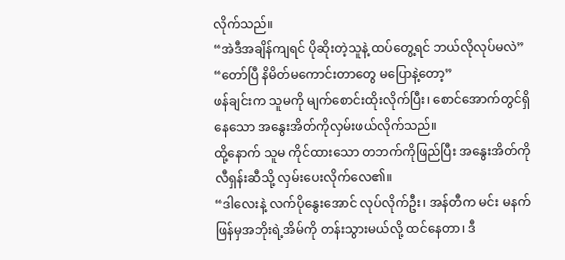လိုက်သည်။
“အဲဒီအချိန်ကျရင် ပိုဆိုးတဲ့သူနဲ့ ထပ်တွေ့ရင် ဘယ်လိုလုပ်မလဲ”
“တော်ပြီ နိမိတ်မကောင်းတာတွေ မပြောနဲ့တော့”
ဖန်ချင်းက သူမကို မျက်စောင်းထိုးလိုက်ပြီး၊ စောင်အောက်တွင်ရှိနေသော အနွေးအိတ်ကိုလှမ်းဖယ်လိုက်သည်။
ထို့နောက် သူမ ကိုင်ထားသော တဘက်ကိုဖြည်ပြီး အနွေးအိတ်ကို လီရှန်းဆီသို့ လှမ်းပေးလိုက်လေ၏။
“ဒါလေးနဲ့ လက်ပိုနွေးအောင် လုပ်လိုက်ဦး၊ အန်တီက မင်း မနက်ဖြန်မှအဘိုးရဲ့အိမ်ကို တန်းသွားမယ်လို့ ထင်နေတာ၊ ဒီ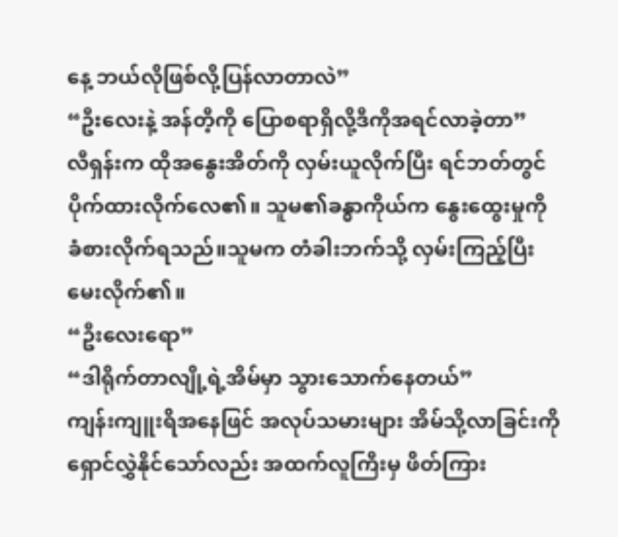နေ့ ဘယ်လိုဖြစ်လို့ပြန်လာတာလဲ”
“ဦးလေးနဲ့ အန်တီ့ကို ပြောစရာရှိလို့ဒီကိုအရင်လာခဲ့တာ”
လီရှန်းက ထိုအနွေးအိတ်ကို လှမ်းယူလိုက်ပြီး ရင်ဘတ်တွင် ပိုက်ထားလိုက်လေ၏။ သူမ၏ခန္ဓာကိုယ်က နွေးထွေးမှုကို ခံစားလိုက်ရသည်။သူမက တံခါးဘက်သို့ လှမ်းကြည့်ပြီး မေးလိုက်၏။
“ဦးလေးရော”
“ဒါရိုက်တာလျို့ရဲ့အိမ်မှာ သွားသောက်နေတယ်”
ကျန်းကျူးရိအနေဖြင် အလုပ်သမားများ အိမ်သို့လာခြင်းကို ရှောင်လွှဲနိုင်သော်လည်း အထက်လူကြီးမှ ဖိတ်ကြား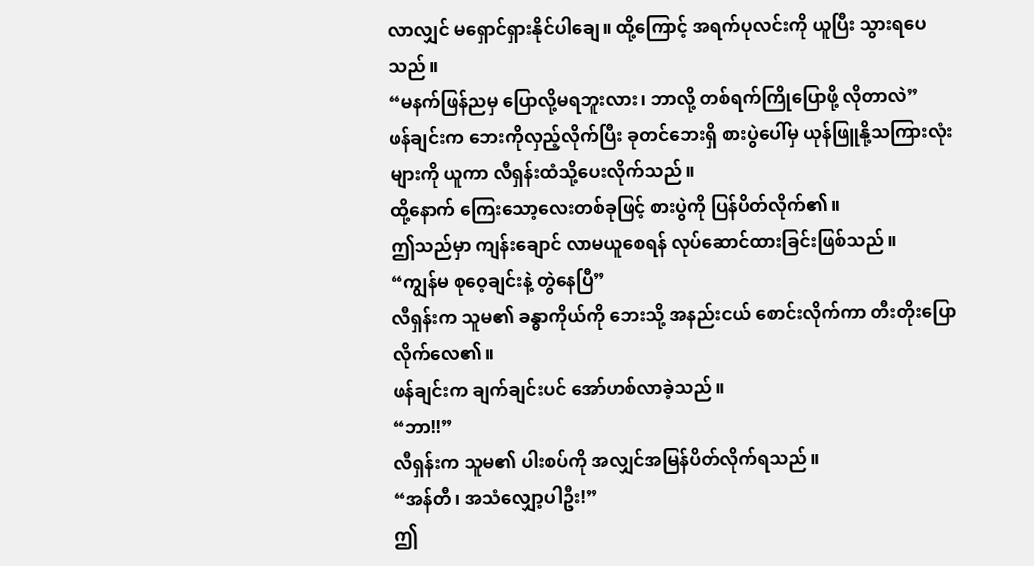လာလျှင် မရှောင်ရှားနိုင်ပါချေ။ ထို့ကြောင့် အရက်ပုလင်းကို ယူပြီး သွားရပေသည်။
“မနက်ဖြန်ညမှ ပြောလို့မရဘူးလား၊ ဘာလို့ တစ်ရက်ကြိုပြောဖို့ လိုတာလဲ”
ဖန်ချင်းက ဘေးကိုလှည့်လိုက်ပြီး ခုတင်ဘေးရှိ စားပွဲပေါ်မှ ယုန်ဖြူနို့သကြားလုံးများကို ယူကာ လီရှန်းထံသို့ပေးလိုက်သည်။
ထို့နောက် ကြေးသော့လေးတစ်ခုဖြင့် စားပွဲကို ပြန်ပိတ်လိုက်၏။
ဤသည်မှာ ကျန်းချောင် လာမယူစေရန် လုပ်ဆောင်ထားခြင်းဖြစ်သည်။
“ကျွန်မ စုဝေ့ချင်းနဲ့ တွဲနေပြီ”
လီရှန်းက သူမ၏ ခန္ဓာကိုယ်ကို ဘေးသို့ အနည်းငယ် စောင်းလိုက်ကာ တီးတိုးပြောလိုက်လေ၏။
ဖန်ချင်းက ချက်ချင်းပင် အော်ဟစ်လာခဲ့သည်။
“ဘာ!!”
လီရှန်းက သူမ၏ ပါးစပ်ကို အလျှင်အမြန်ပိတ်လိုက်ရသည်။
“အန်တီ၊ အသံလျှော့ပါဦး!”
ဤ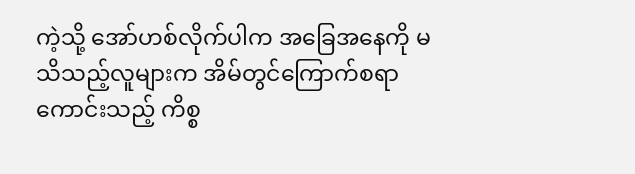ကဲ့သို့ အော်ဟစ်လိုက်ပါက အခြေအနေကို မသိသည့်လူများက အိမ်တွင်ကြောက်စရာကောင်းသည့် ကိစ္စ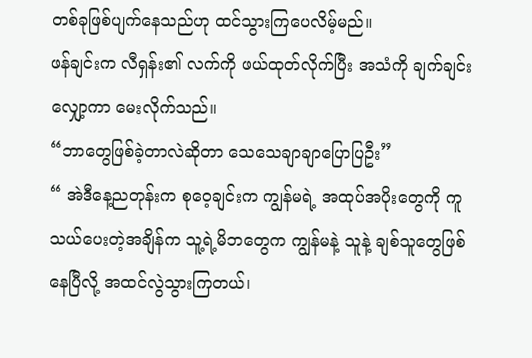တစ်ခုဖြစ်ပျက်နေသည်ဟု ထင်သွားကြပေလိမ့်မည်။
ဖန်ချင်းက လီရှန်း၏ လက်ကို ဖယ်ထုတ်လိုက်ပြီး အသံကို ချက်ချင်းလျှော့ကာ မေးလိုက်သည်။
“ဘာတွေဖြစ်ခဲ့တာလဲဆိုတာ သေသေချာချာပြောပြဦး”
“ အဲဒီနေ့ညတုန်းက စုဝေ့ချင်းက ကျွန်မရဲ့ အထုပ်အပိုးတွေကို ကူသယ်ပေးတဲ့အချိန်က သူ့ရဲ့မိဘတွေက ကျွန်မနဲ့ သူနဲ့ ချစ်သူတွေဖြစ်နေပြီလို့ အထင်လွဲသွားကြတယ်၊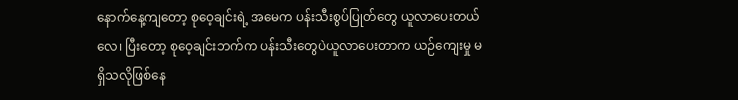နောက်နေ့ကျတော့ စုဝေ့ချင်းရဲ့ အမေက ပန်းသီးစွပ်ပြုတ်တွေ ယူလာပေးတယ်လေ၊ ပြီးတော့ စုဝေ့ချင်းဘက်က ပန်းသီးတွေပဲယူလာပေးတာက ယဉ်ကျေးမှု မရှိသလိုဖြစ်နေ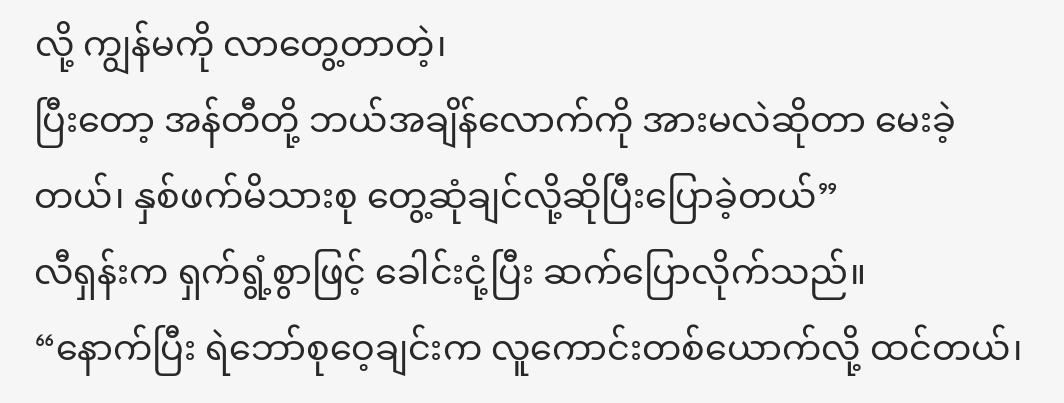လို့ ကျွန်မကို လာတွေ့တာတဲ့၊
ပြီးတော့ အန်တီတို့ ဘယ်အချိန်လောက်ကို အားမလဲဆိုတာ မေးခဲ့တယ်၊ နှစ်ဖက်မိသားစု တွေ့ဆုံချင်လို့ဆိုပြီးပြောခဲ့တယ်”
လီရှန်းက ရှက်ရွံ့စွာဖြင့် ခေါင်းငုံ့ပြီး ဆက်ပြောလိုက်သည်။
“နောက်ပြီး ရဲဘော်စုဝေ့ချင်းက လူကောင်းတစ်ယောက်လို့ ထင်တယ်၊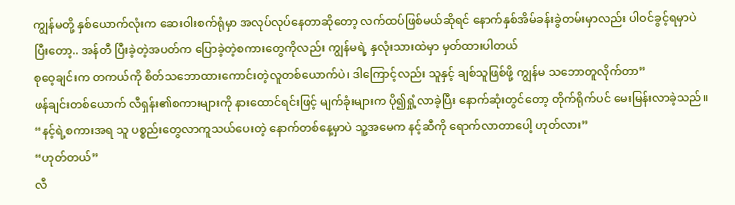ကျွန်မတို့ နှစ်ယောက်လုံးက ဆေးဝါးစက်ရုံမှာ အလုပ်လုပ်နေတာဆိုတော့ လက်ထပ်ဖြစ်မယ်ဆိုရင် နောက်နှစ်အိမ်ခန်းခွဲတမ်းမှာလည်း ပါဝင်ခွင့်ရမှာပဲ
ပြီးတော့.. အန်တီ ပြီးခဲ့တဲ့အပတ်က ပြောခဲ့တဲ့စကားတွေကိုလည်း ကျွန်မရဲ့ နှလုံးသားထဲမှာ မှတ်ထားပါတယ်
စုဝေ့ချင်းက တကယ်ကို စိတ်သဘောထားကောင်းတဲ့လူတစ်ယောက်ပဲ၊ ဒါကြောင့်လည်း သူနှင့် ချစ်သူဖြစ်ဖို့ ကျွန်မ သဘောတူလိုက်တာ”
ဖန်ချင်းတစ်ယောက် လီရှန်း၏စကားများကို နားထောင်ရင်းဖြင့် မျက်ခုံးများက ပို၍ရှုံ့လာခဲ့ပြီး နောက်ဆုံးတွင်တော့ တိုက်ရိုက်ပင် မေးမြန်းလာခဲ့သည်။
“နင့်ရဲ့စကားအရ သူ ပစ္စည်းတွေလာကူသယ်ပေးတဲ့ နောက်တစ်နေ့မှာပဲ သူ့အမေက နင့်ဆီကို ရောက်လာတာပေါ့ ဟုတ်လား”
“ဟုတ်တယ်”
လီ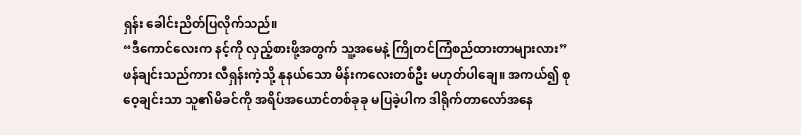ရှန်း ခေါင်းညိတ်ပြလိုက်သည်။
“ဒီကောင်လေးက နင့်ကို လှည့်စားဖို့အတွက် သူ့အမေနဲ့ ကြိုတင်ကြံစည်ထားတာများလား”
ဖန်ချင်းသည်ကား လီရှန်းကဲ့သို့ နုနယ်သော မိန်းကလေးတစ်ဦး မဟုတ်ပါချေ။ အကယ်၍ စုဝေ့ချင်းသာ သူ၏မိခင်ကို အရိပ်အယောင်တစ်ခုခု မပြခဲ့ပါက ဒါရိုက်တာလော်အနေ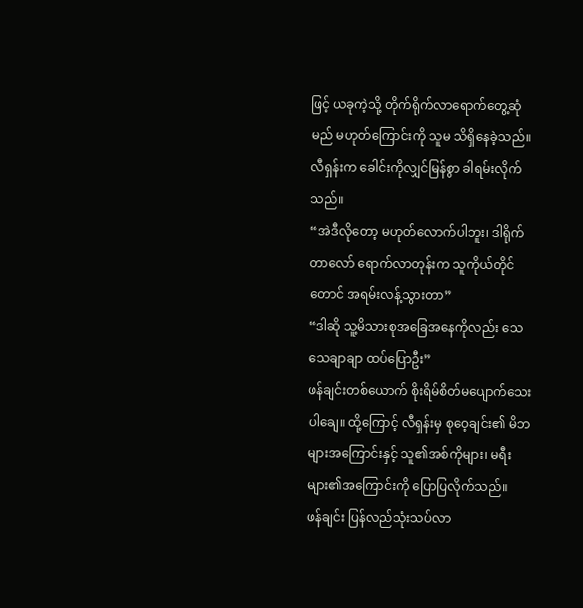ဖြင့် ယခုကဲ့သို့ တိုက်ရိုက်လာရောက်တွေ့ဆုံမည် မဟုတ်ကြောင်းကို သူမ သိရှိနေခဲ့သည်။
လီရှန်းက ခေါင်းကိုလျှင်မြန်စွာ ခါရမ်းလိုက်သည်။
“အဲဒီလိုတော့ မဟုတ်လောက်ပါဘူး၊ ဒါရိုက်တာလော် ရောက်လာတုန်းက သူကိုယ်တိုင်တောင် အရမ်းလန့်သွားတာ”
“ဒါဆို သူ့မိသားစုအခြေအနေကိုလည်း သေသေချာချာ ထပ်ပြောဦး”
ဖန်ချင်းတစ်ယောက် စိုးရိမ်စိတ်မပျောက်သေးပါချေ။ ထို့ကြောင့် လီရှန်းမှ စုဝေ့ချင်း၏ မိဘများအကြောင်းနှင့် သူ၏အစ်ကိုများ၊ မရီးများ၏အကြောင်းကို ပြောပြလိုက်သည်။
ဖန်ချင်း ပြန်လည်သုံးသပ်လာ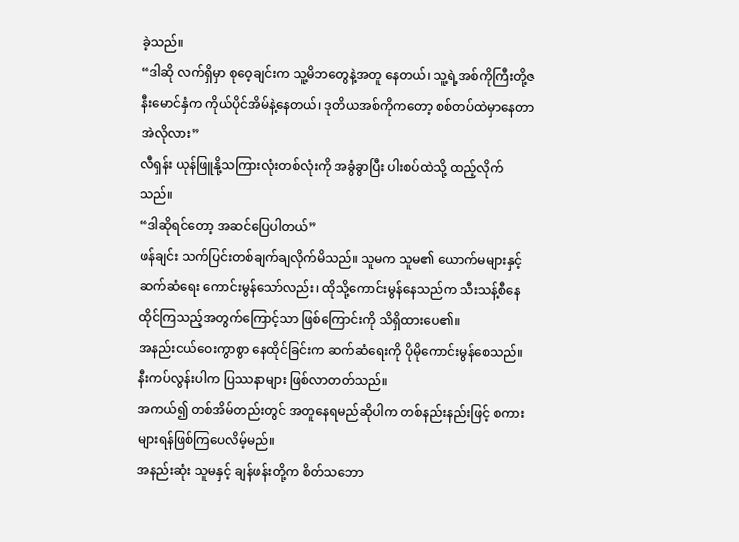ခဲ့သည်။
“ဒါဆို လက်ရှိမှာ စုဝေ့ချင်းက သူ့မိဘတွေနဲ့အတူ နေတယ်၊ သူ့ရဲ့အစ်ကိုကြီးတို့ဇနီးမောင်နှံက ကိုယ်ပိုင်အိမ်နဲ့နေတယ်၊ ဒုတိယအစ်ကိုကတော့ စစ်တပ်ထဲမှာနေတာ အဲလိုလား”
လီရှန်း ယုန်ဖြူနို့သကြားလုံးတစ်လုံးကို အခွံခွာပြီး ပါးစပ်ထဲသို့ ထည့်လိုက်သည်။
“ဒါဆိုရင်တော့ အဆင်ပြေပါတယ်”
ဖန်ချင်း သက်ပြင်းတစ်ချက်ချလိုက်မိသည်။ သူမက သူမ၏ ယောက်မများနှင့် ဆက်ဆံရေး ကောင်းမွန်သော်လည်း၊ ထိုသို့ကောင်းမွန်နေသည်က သီးသန့်စီနေထိုင်ကြသည့်အတွက်ကြောင့်သာ ဖြစ်ကြောင်းကို သိရှိထားပေ၏။
အနည်းငယ်ဝေးကွာစွာ နေထိုင်ခြင်းက ဆက်ဆံရေးကို ပိုမိုကောင်းမွန်စေသည်။ နီးကပ်လွန်းပါက ပြဿနာများ ဖြစ်လာတတ်သည်။
အကယ်၍ တစ်အိမ်တည်းတွင် အတူနေရမည်ဆိုပါက တစ်နည်းနည်းဖြင့် စကားများရန်ဖြစ်ကြပေလိမ့်မည်။
အနည်းဆုံး သူမနှင့် ချန်ဖန်းတို့က စိတ်သဘော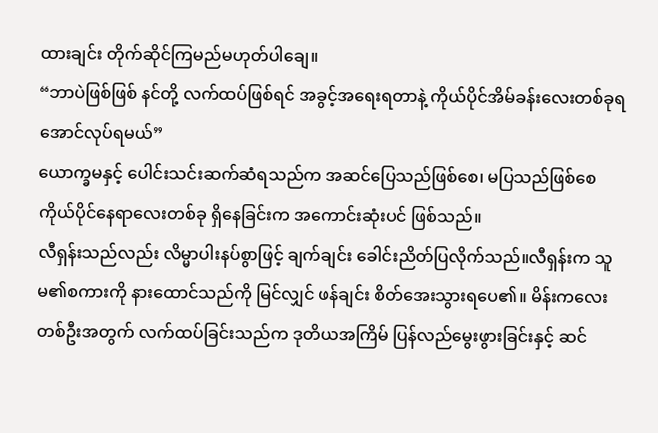ထားချင်း တိုက်ဆိုင်ကြမည်မဟုတ်ပါချေ။
“ဘာပဲဖြစ်ဖြစ် နင်တို့ လက်ထပ်ဖြစ်ရင် အခွင့်အရေးရတာနဲ့ ကိုယ်ပိုင်အိမ်ခန်းလေးတစ်ခုရအောင်လုပ်ရမယ်”
ယောက္ခမနှင့် ပေါင်းသင်းဆက်ဆံရသည်က အဆင်ပြေသည်ဖြစ်စေ၊ မပြသည်ဖြစ်စေ ကိုယ်ပိုင်နေရာလေးတစ်ခု ရှိနေခြင်းက အကောင်းဆုံးပင် ဖြစ်သည်။
လီရှန်းသည်လည်း လိမ္မာပါးနပ်စွာဖြင့် ချက်ချင်း ခေါင်းညိတ်ပြလိုက်သည်။လီရှန်းက သူမ၏စကားကို နားထောင်သည်ကို မြင်လျှင် ဖန်ချင်း စိတ်အေးသွားရပေ၏။ မိန်းကလေးတစ်ဦးအတွက် လက်ထပ်ခြင်းသည်က ဒုတိယအကြိမ် ပြန်လည်မွေးဖွားခြင်းနှင့် ဆင်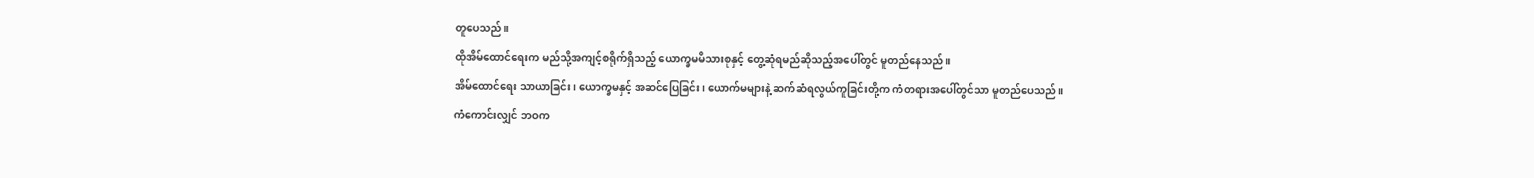တူပေသည်။
ထိုအိမ်ထောင်ရေးက မည်သို့အကျင့်စရိုက်ရှိသည့် ယောက္ခမမိသားစုနှင့် တွေ့ဆုံရမည်ဆိုသည့်အပေါ်တွင် မူတည်နေသည်။
အိမ်ထောင်ရေး သာယာခြင်း၊ ယောက္ခမနှင့် အဆင်ပြေခြင်း၊ ယောက်မများနဲ့ ဆက်ဆံရလွယ်ကူခြင်းတို့က ကံတရားအပေါ်တွင်သာ မူတည်ပေသည်။
ကံကောင်းလျှင် ဘဝက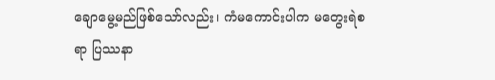ချောမွေ့မည်ဖြစ်သော်လည်း၊ ကံမကောင်းပါက မတွေးရဲစရာ ပြဿနာ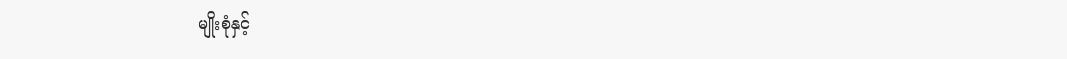မျိုးစုံနှင့်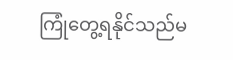ကြုံတွေ့ရနိုင်သည်မ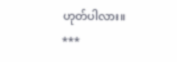ဟုတ်ပါလား။
***